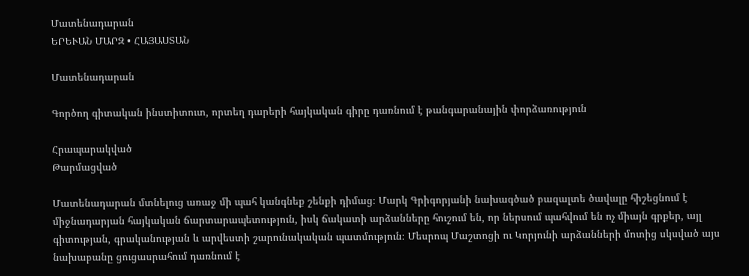Մատենադարան
ԵՐԵՒԱՆ ՄԱՐԶ • ՀԱՅԱՍՏԱՆ

Մատենադարան

Գործող գիտական ինստիտուտ, որտեղ դարերի հայկական գիրը դառնում է թանգարանային փորձառություն

Հրապարակված
Թարմացված

Մատենադարան մտնելուց առաջ մի պահ կանգնեք շենքի դիմաց։ Մարկ Գրիգորյանի նախագծած բազալտե ծավալը հիշեցնում է միջնադարյան հայկական ճարտարապետություն, իսկ ճակատի արձանները հուշում են, որ ներսում պահվում են ոչ միայն գրքեր, այլ գիտության, գրականության և արվեստի շարունակական պատմություն։ Մեսրոպ Մաշտոցի ու Կորյունի արձանների մոտից սկսված այս նախաբանը ցուցասրահում դառնում է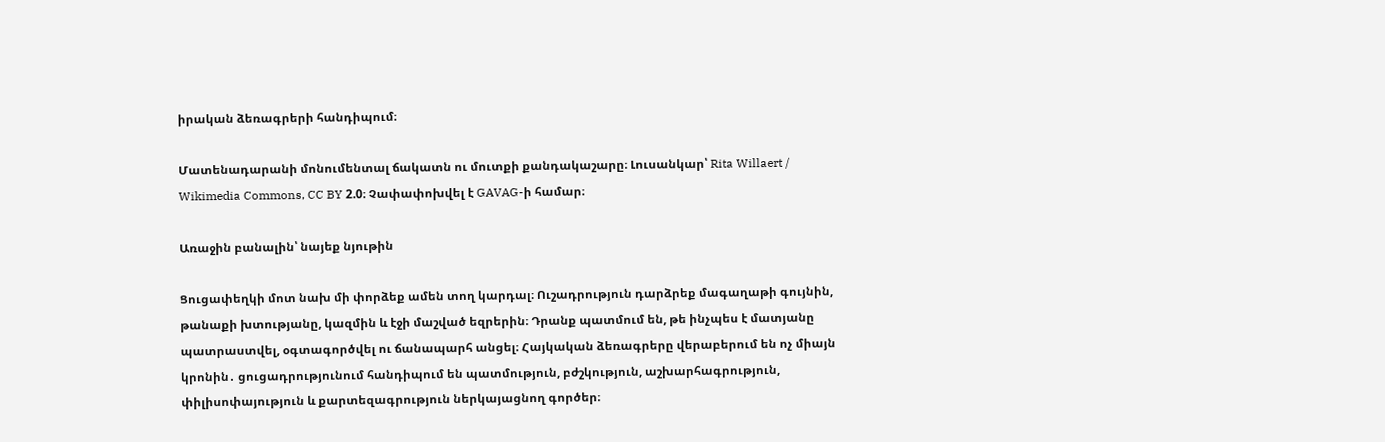իրական ձեռագրերի հանդիպում։

Մատենադարանի մոնումենտալ ճակատն ու մուտքի քանդակաշարը։ Լուսանկար՝ Rita Willaert / Wikimedia Commons, CC BY 2.0։ Չափափոխվել է GAVAG-ի համար։

Առաջին բանալին՝ նայեք նյութին

Ցուցափեղկի մոտ նախ մի փորձեք ամեն տող կարդալ։ Ուշադրություն դարձրեք մագաղաթի գույնին, թանաքի խտությանը, կազմին և էջի մաշված եզրերին։ Դրանք պատմում են, թե ինչպես է մատյանը պատրաստվել, օգտագործվել ու ճանապարհ անցել։ Հայկական ձեռագրերը վերաբերում են ոչ միայն կրոնին․ ցուցադրությունում հանդիպում են պատմություն, բժշկություն, աշխարհագրություն, փիլիսոփայություն և քարտեզագրություն ներկայացնող գործեր։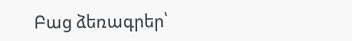Բաց ձեռագրեր՝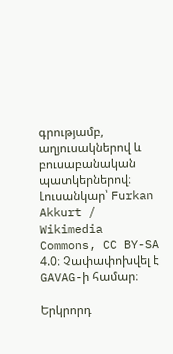գրությամբ, աղյուսակներով և բուսաբանական պատկերներով։ Լուսանկար՝ Furkan Akkurt / Wikimedia Commons, CC BY-SA 4.0։ Չափափոխվել է GAVAG-ի համար։

Երկրորդ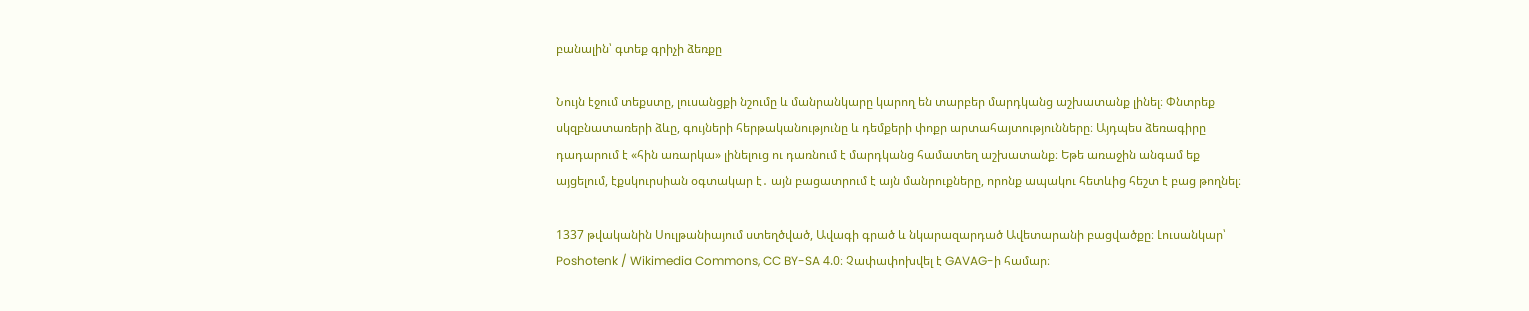բանալին՝ գտեք գրիչի ձեռքը

Նույն էջում տեքստը, լուսանցքի նշումը և մանրանկարը կարող են տարբեր մարդկանց աշխատանք լինել։ Փնտրեք սկզբնատառերի ձևը, գույների հերթականությունը և դեմքերի փոքր արտահայտությունները։ Այդպես ձեռագիրը դադարում է «հին առարկա» լինելուց ու դառնում է մարդկանց համատեղ աշխատանք։ Եթե առաջին անգամ եք այցելում, էքսկուրսիան օգտակար է․ այն բացատրում է այն մանրուքները, որոնք ապակու հետևից հեշտ է բաց թողնել։

1337 թվականին Սուլթանիայում ստեղծված, Ավագի գրած և նկարազարդած Ավետարանի բացվածքը։ Լուսանկար՝ Poshotenk / Wikimedia Commons, CC BY-SA 4.0։ Չափափոխվել է GAVAG-ի համար։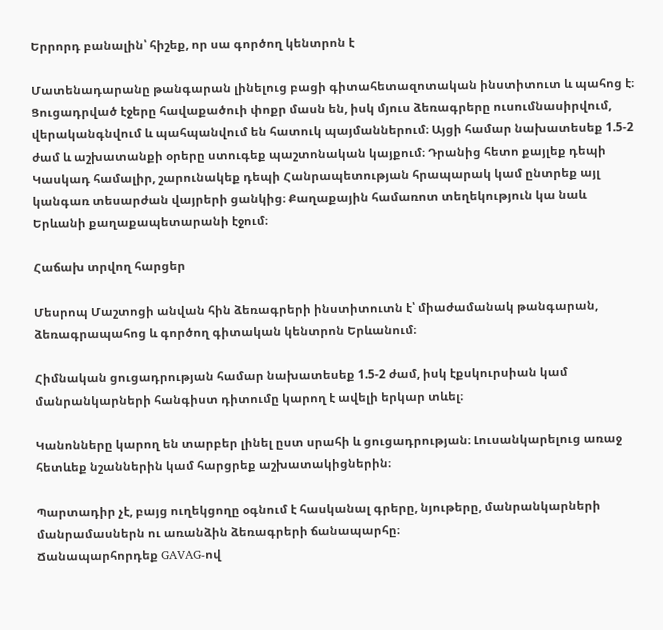Երրորդ բանալին՝ հիշեք, որ սա գործող կենտրոն է

Մատենադարանը թանգարան լինելուց բացի գիտահետազոտական ինստիտուտ և պահոց է։ Ցուցադրված էջերը հավաքածուի փոքր մասն են, իսկ մյուս ձեռագրերը ուսումնասիրվում, վերականգնվում և պահպանվում են հատուկ պայմաններում։ Այցի համար նախատեսեք 1.5-2 ժամ և աշխատանքի օրերը ստուգեք պաշտոնական կայքում։ Դրանից հետո քայլեք դեպի Կասկադ համալիր, շարունակեք դեպի Հանրապետության հրապարակ կամ ընտրեք այլ կանգառ տեսարժան վայրերի ցանկից։ Քաղաքային համառոտ տեղեկություն կա նաև Երևանի քաղաքապետարանի էջում։

Հաճախ տրվող հարցեր

Մեսրոպ Մաշտոցի անվան հին ձեռագրերի ինստիտուտն է՝ միաժամանակ թանգարան, ձեռագրապահոց և գործող գիտական կենտրոն Երևանում։

Հիմնական ցուցադրության համար նախատեսեք 1.5-2 ժամ, իսկ էքսկուրսիան կամ մանրանկարների հանգիստ դիտումը կարող է ավելի երկար տևել։

Կանոնները կարող են տարբեր լինել ըստ սրահի և ցուցադրության։ Լուսանկարելուց առաջ հետևեք նշաններին կամ հարցրեք աշխատակիցներին։

Պարտադիր չէ, բայց ուղեկցողը օգնում է հասկանալ գրերը, նյութերը, մանրանկարների մանրամասներն ու առանձին ձեռագրերի ճանապարհը։
Ճանապարհորդեք GAVAG-ով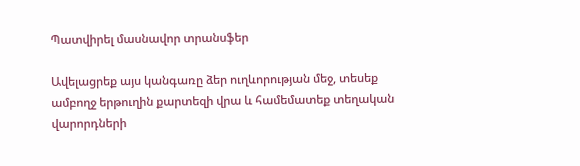Պատվիրել մասնավոր տրանսֆեր

Ավելացրեք այս կանգառը ձեր ուղևորության մեջ, տեսեք ամբողջ երթուղին քարտեզի վրա և համեմատեք տեղական վարորդների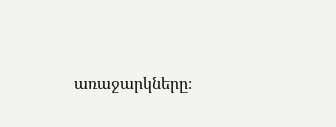առաջարկները։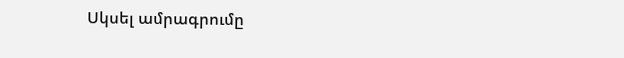Սկսել ամրագրումը